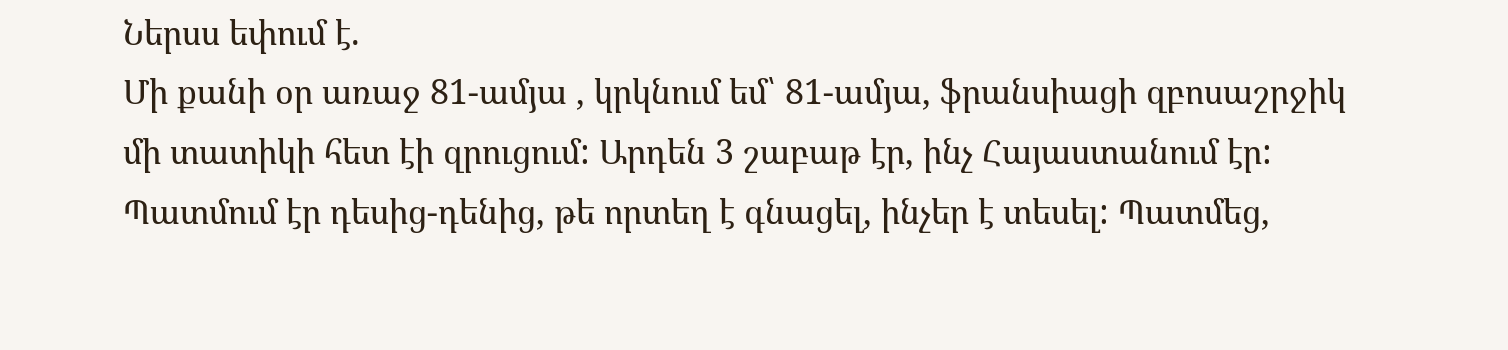Ներսս եփում է.
Մի քանի օր առաջ 81-ամյա , կրկնում եմ՝ 81-ամյա, ֆրանսիացի զբոսաշրջիկ մի տատիկի հետ էի զրուցում: Արդեն 3 շաբաթ էր, ինչ Հայաստանում էր: Պատմում էր դեսից-դենից, թե որտեղ է գնացել, ինչեր է տեսել: Պատմեց,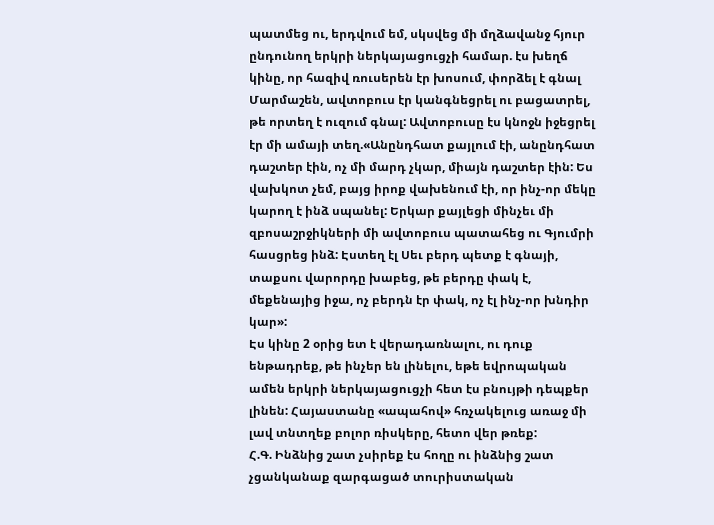պատմեց ու, երդվում եմ, սկսվեց մի մղձավանջ հյուր ընդունող երկրի ներկայացուցչի համար. էս խեղճ կինը, որ հազիվ ռուսերեն էր խոսում, փորձել է գնալ Մարմաշեն, ավտոբուս էր կանգնեցրել ու բացատրել, թե որտեղ է ուզում գնալ: Ավտոբուսը էս կնոջն իջեցրել էր մի ամայի տեղ.«Անընդհատ քայլում էի, անընդհատ դաշտեր էին, ոչ մի մարդ չկար, միայն դաշտեր էին: Ես վախկոտ չեմ, բայց իրոք վախենում էի, որ ինչ-որ մեկը կարող է ինձ սպանել: Երկար քայլեցի մինչեւ մի զբոսաշրջիկների մի ավտոբուս պատահեց ու Գյումրի հասցրեց ինձ: Էստեղ էլ Սեւ բերդ պետք է գնայի, տաքսու վարորդը խաբեց, թե բերդը փակ է, մեքենայից իջա, ոչ բերդն էր փակ, ոչ էլ ինչ-որ խնդիր կար»:
Էս կինը 2 օրից ետ է վերադառնալու, ու դուք ենթադրեք, թե ինչեր են լինելու, եթե եվրոպական ամեն երկրի ներկայացուցչի հետ էս բնույթի դեպքեր լինեն: Հայաստանը «ապահով» հռչակելուց առաջ մի լավ տնտղեք բոլոր ռիսկերը, հետո վեր թռեք:
Հ.Գ. Ինձնից շատ չսիրեք էս հողը ու ինձնից շատ չցանկանաք զարգացած տուրիստական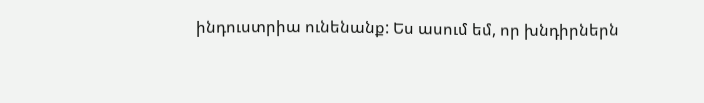ինդուստրիա ունենանք: Ես ասում եմ, որ խնդիրներն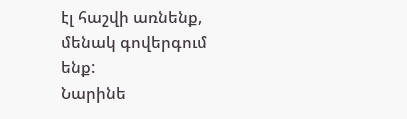էլ հաշվի առնենք, մենակ գովերգում ենք:
Նարինե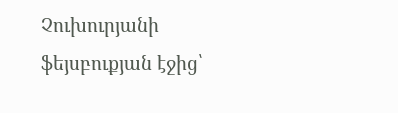Չուխուրյանի ֆեյսբուքյան էջից՝